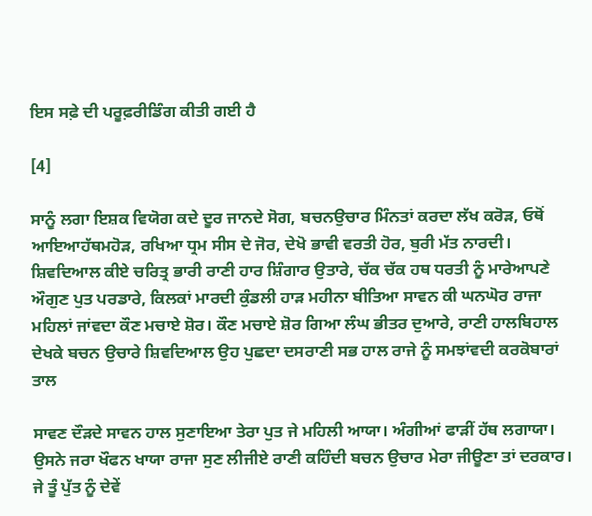ਇਸ ਸਫ਼ੇ ਦੀ ਪਰੂਫ਼ਰੀਡਿੰਗ ਕੀਤੀ ਗਈ ਹੈ

[4]

ਸਾਨੂੰ ਲਗਾ ਇਸ਼ਕ ਵਿਯੋਗ ਕਦੇ ਦੂਰ ਜਾਨਦੇ ਸੋਗ, ਬਚਨਉਚਾਰ ਮਿੰਨਤਾਂ ਕਰਦਾ ਲੱਖ ਕਰੋੜ, ਓਥੋਂ ਆਇਆਹੱਥਮਹੋੜ, ਰਖਿਆ ਧ੍ਰਮ ਸੀਸ ਦੇ ਜੋਰ, ਦੇਖੋ ਭਾਵੀ ਵਰਤੀ ਹੋਰ, ਬੁਰੀ ਮੱਤ ਨਾਰਦੀ। ਸ਼ਿਵਦਿਆਲ ਕੀਏ ਚਰਿਤ੍ਰ ਭਾਰੀ ਰਾਣੀ ਹਾਰ ਸ਼ਿੰਗਾਰ ਉਤਾਰੇ, ਚੱਕ ਚੱਕ ਹਥ ਧਰਤੀ ਨੂੰ ਮਾਰੇਆਪਣੇ ਔਗੁਣ ਪੁਤ ਪਰਡਾਰੇ, ਕਿਲਕਾਂ ਮਾਰਦੀ ਕੁੰਡਲੀ ਹਾੜ ਮਹੀਨਾ ਬੀਤਿਆ ਸਾਵਨ ਕੀ ਘਨਘੋਰ ਰਾਜਾ ਮਹਿਲਾਂ ਜਾਂਵਦਾ ਕੌਣ ਮਚਾਏ ਸ਼ੋਰ। ਕੌਣ ਮਚਾਏ ਸ਼ੋਰ ਗਿਆ ਲੰਘ ਭੀਤਰ ਦੁਆਰੇ, ਰਾਣੀ ਹਾਲਬਿਹਾਲ ਦੇਖਕੇ ਬਚਨ ਉਚਾਰੇ ਸ਼ਿਵਦਿਆਲ ਉਹ ਪੁਛਦਾ ਦਸਰਾਣੀ ਸਭ ਹਾਲ ਰਾਜੇ ਨੂੰ ਸਮਝਾਂਵਦੀ ਕਰਕੋਬਾਰਾਂ ਤਾਲ

ਸਾਵਣ ਦੌੜਦੇ ਸਾਵਨ ਹਾਲ ਸੁਣਾਇਆ ਤੇਰਾ ਪੁਤ ਜੇ ਮਹਿਲੀ ਆਯਾ। ਅੰਗੀਆਂ ਫਾੜੀਂ ਹੱਥ ਲਗਾਯਾ। ਉਸਨੇ ਜਰਾ ਖੌਫਨ ਖਾਯਾ ਰਾਜਾ ਸੁਣ ਲੀਜੀਏ ਰਾਣੀ ਕਹਿੰਦੀ ਬਚਨ ਉਚਾਰ ਮੇਰਾ ਜੀਊਣਾ ਤਾਂ ਦਰਕਾਰ। ਜੇ ਤੂੰ ਪੁੱਤ ਨੂੰ ਦੇਵੇਂ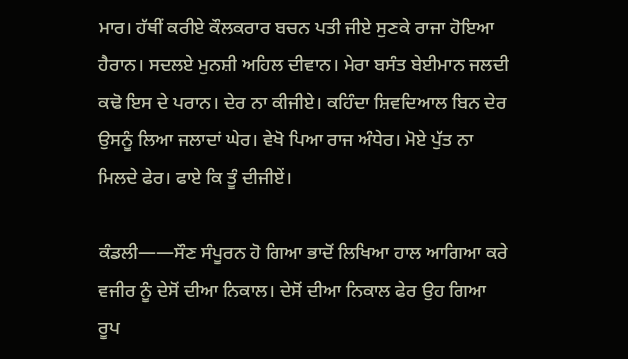ਮਾਰ। ਹੱਥੀਂ ਕਰੀਏ ਕੌਲਕਰਾਰ ਬਚਨ ਪਤੀ ਜੀਏ ਸੁਣਕੇ ਰਾਜਾ ਹੋਇਆ ਹੈਰਾਨ। ਸਦਲਏ ਮੁਨਸ਼ੀ ਅਹਿਲ ਦੀਵਾਨ। ਮੇਰਾ ਬਸੰਤ ਬੇਈਮਾਨ ਜਲਦੀ ਕਢੋ ਇਸ ਦੇ ਪਰਾਨ। ਦੇਰ ਨਾ ਕੀਜੀਏ। ਕਹਿੰਦਾ ਸ਼ਿਵਦਿਆਲ ਬਿਨ ਦੇਰ ਉਸਨੂੰ ਲਿਆ ਜਲਾਦਾਂ ਘੇਰ। ਵੇਖੋ ਪਿਆ ਰਾਜ ਅੰਧੇਰ। ਮੋਏ ਪੁੱਤ ਨਾ ਮਿਲਦੇ ਫੇਰ। ਫਾਏ ਕਿ ਤੂੰ ਦੀਜੀਏਂ।

ਕੰਡਲੀ——ਸੌਣ ਸੰਪੂਰਨ ਹੋ ਗਿਆ ਭਾਦੋਂ ਲਿਖਿਆ ਹਾਲ ਆਗਿਆ ਕਰੇ ਵਜੀਰ ਨੂੰ ਦੇਸੋਂ ਦੀਆ ਨਿਕਾਲ। ਦੇਸੋਂ ਦੀਆ ਨਿਕਾਲ ਫੇਰ ਉਹ ਗਿਆ ਰੂਪ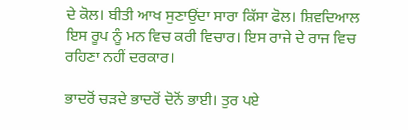ਦੇ ਕੋਲ। ਬੀਤੀ ਆਖ ਸੁਣਾਉਂਦਾ ਸਾਰਾ ਕਿੱਸਾ ਫੋਲ। ਸ਼ਿਵਦਿਆਲ ਇਸ ਰੂਪ ਨੂੰ ਮਨ ਵਿਚ ਕਰੀ ਵਿਚਾਰ। ਇਸ ਰਾਜੇ ਦੇ ਰਾਜ ਵਿਚ ਰਹਿਣਾ ਨਹੀਂ ਦਰਕਾਰ।

ਭਾਦਰੋਂ ਚੜਦੇ ਭਾਦਰੋਂ ਦੋਨੋਂ ਭਾਈ। ਤੁਰ ਪਏ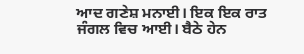ਆਦ ਗਣੇਸ਼ ਮਨਾਈ। ਇਕ ਇਕ ਰਾਤ ਜੰਗਲ ਵਿਚ ਆਈ। ਬੈਠੇ ਹੇਨ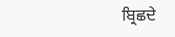ਬ੍ਰਿਛਦੇ